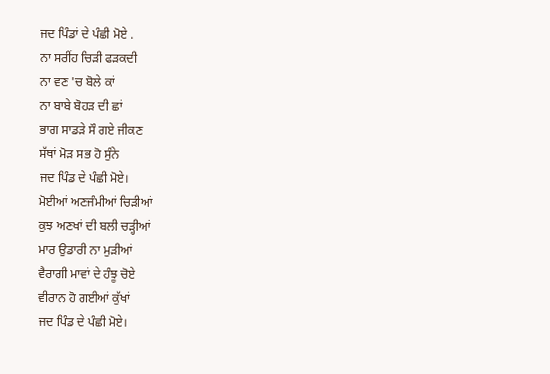ਜਦ ਪਿੰਡਾਂ ਦੇ ਪੰਛੀ ਮੋਏ .
ਨਾ ਸਰੀਂਹ ਚਿੜੀ ਫੜਕਦੀ
ਨਾ ਵਣ 'ਚ ਬੋਲੇ ਕਾਂ
ਨਾ ਬਾਬੇ ਬੋਹੜ ਦੀ ਛਾਂ
ਭਾਗ ਸਾਡੜੇ ਸੌ ਗਏ ਜੀਕਣ
ਸੱਥਾਂ ਮੋੜ ਸਭ ਹੋ ਸੁੰਨੇ
ਜਦ ਪਿੰਡ ਦੇ ਪੰਛੀ ਮੋਏ।
ਮੋਈਆਂ ਅਣਜੰਮੀਆਂ ਚਿੜੀਆਂ
ਕੁਝ ਅਣਖਾਂ ਦੀ ਬਲੀ ਚੜ੍ਹੀਆਂ
ਮਾਰ ਉਡਾਰੀ ਨਾ ਮੁੜੀਆਂ
ਵੈਰਾਗੀ ਮਾਵਾਂ ਦੇ ਹੰਝੂ ਚੋਏ
ਵੀਰਾਨ ਹੋ ਗਈਆਂ ਕੁੱਖਾਂ
ਜਦ ਪਿੰਡ ਦੇ ਪੰਛੀ ਮੋਏ।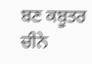ਬਣ ਕਬੂਤਰ ਚੀਨੇ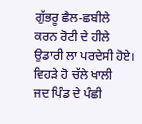ਗੁੱਭਰੂ ਛੈਲ-ਛਬੀਲੇ
ਕਰਨ ਰੋਟੀ ਦੇ ਹੀਲੇ
ਉਡਾਰੀ ਲਾ ਪਰਦੇਸੀ ਹੋਏ।
ਵਿਹੜੇ ਹੋ ਚੱਲੇ ਖਾਲੀ
ਜਦ ਪਿੰਡ ਦੇ ਪੰਛੀ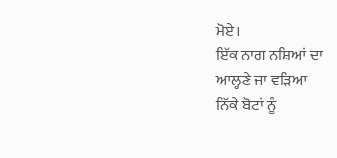ਮੋਏ।
ਇੱਕ ਨਾਗ ਨਸ਼ਿਆਂ ਦਾ
ਆਲ੍ਹਣੇ ਜਾ ਵੜਿਆ
ਨਿੱਕੇ ਬੋਟਾਂ ਨੂੰ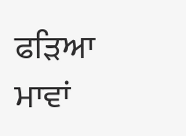ਫੜਿਆ
ਮਾਵਾਂ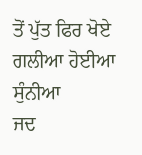ਤੋਂ ਪੁੱਤ ਫਿਰ ਖੋਏ
ਗਲੀਆ ਹੋਈਆ ਸੁੰਨੀਆ
ਜਦ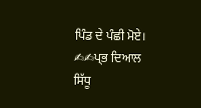ਪਿੰਡ ਦੇ ਪੰਛੀ ਮੋਏ।
✍✍ਪ੍ਭ ਦਿਆਲ ਸਿੱਧੂ